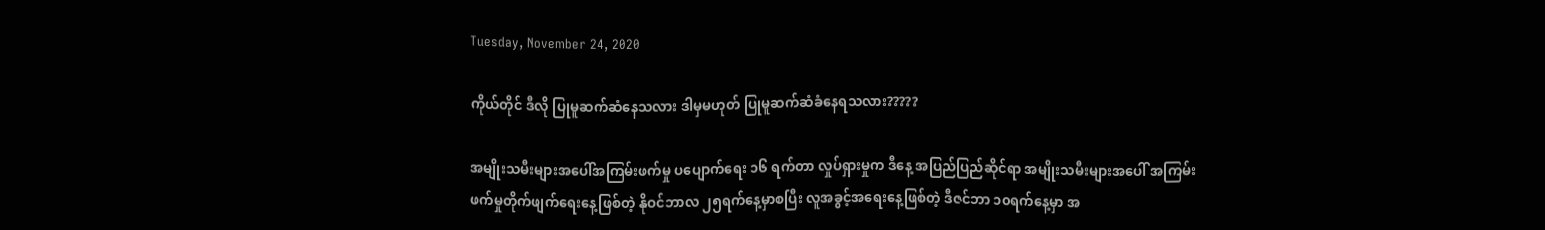Tuesday, November 24, 2020

ကိုယ်တိုင် ဒီလို ပြုမူဆက်ဆံနေသလား ဒါမှမဟုတ် ပြုမူဆက်ဆံခံနေရသလား?????

အမျိုးသမီးများအပေါ်အကြမ်းဖက်မှု ပပျောက်ရေး ၁၆ ရက်တာ လှုပ်ရှားမှုက ဒီနေ့ အပြည်ပြည်ဆိုင်ရာ အမျိုးသမီးများအပေါ် အကြမ်းဖက်မှုတိုက်ဖျက်ရေးနေ့ဖြစ်တဲ့ နိုဝင်ဘာလ ၂၅ရက်နေ့မှာစပြီး လူအခွင့်အရေးနေ့ဖြစ်တဲ့ ဒီဇင်ဘာ ၁၀ရက်နေ့မှာ အ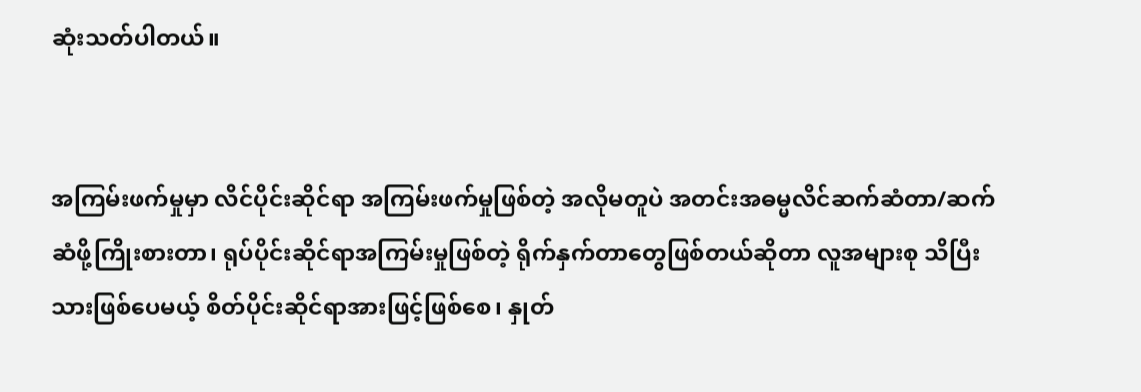ဆုံးသတ်ပါတယ်။


အကြမ်းဖက်မှုမှာ လိင်ပိုင်းဆိုင်ရာ အကြမ်းဖက်မှုဖြစ်တဲ့ အလိုမတူပဲ အတင်းအဓမ္မလိင်ဆက်ဆံတာ/ဆက်ဆံဖို့ကြိုးစားတာ၊ ရုပ်ပိုင်းဆိုင်ရာအကြမ်းမှုဖြစ်တဲ့ ရိုက်နှက်တာတွေဖြစ်တယ်ဆိုတာ လူအများစု သိပြီးသားဖြစ်ပေမယ့် စိတ်ပိုင်းဆိုင်ရာအားဖြင့်ဖြစ်စေ၊ နှုတ်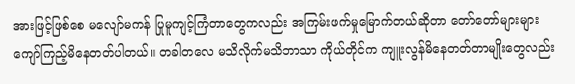အားဖြင့်ဖြစ်စေ မလျော်မကန် ပြုမူကျင့်ကြံတာတွေကလည်း အကြမ်းဖက်မှုမြောက်တယ်ဆိုတာ တော်တော်များများ ကျော်ကြည့်မိနေတတ်ပါတယ်။ တခါတလေ မသိလိုက်မသိဘာသာ ကိုယ်တိုင်က ကျူးလွန်မိနေတတ်တာမျိုးတွေလည်း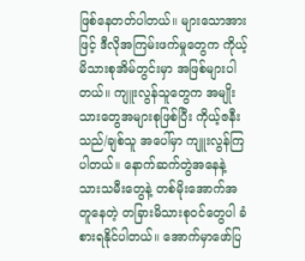ဖြစ်နေတတ်ပါတယ်။ များသောအားဖြင့် ဒီလိုအကြမ်းဖက်မှုတွေက ကိုယ့်မိသားစုအိမ်တွင်းမှာ အဖြစ်များပါတယ်။ ကျူးလွန်သူတွေက အမျိုးသားတွေအများစုဖြစ်ပြီး ကိုယ့်ဇနီးသည်/ချစ်သူ အပေါ်မှာ ကျူးလွန်ကြပါတယ်။ နောက်ဆက်တွဲအနေနဲ့ သားသမီးတွေနဲ့ တစ်မိုးအောက်အတူနေတဲ့ တခြားမိသားစုဝင်တွေပါ ခံစားရနိုင်ပါတယ်။ အောက်မှာဖော်ပြ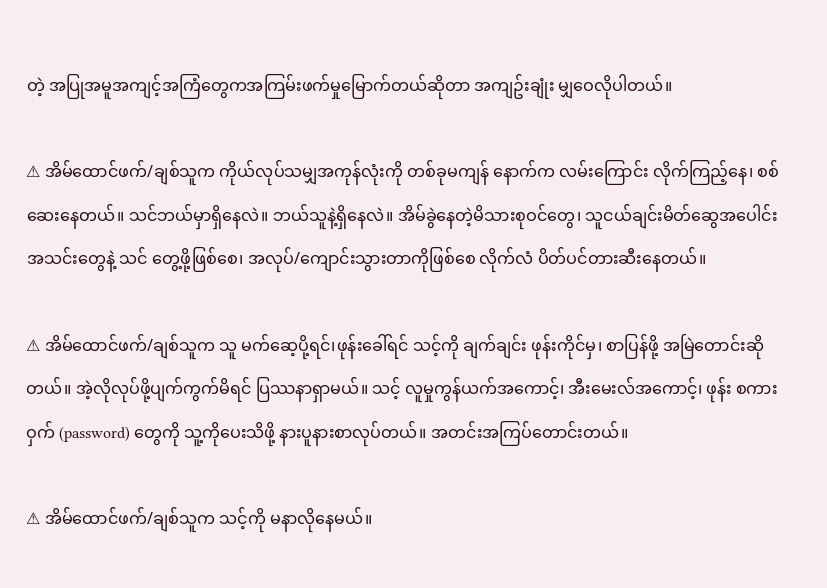တဲ့ အပြုအမူအကျင့်အကြံတွေကအကြမ်းဖက်မှုမြောက်တယ်ဆိုတာ အကျဥ်းချုံး မျှဝေလိုပါတယ်။

⚠ အိမ်ထောင်ဖက်/ချစ်သူက ကိုယ်လုပ်သမျှအကုန်လုံးကို တစ်ခုမကျန် နောက်က လမ်းကြောင်း လိုက်ကြည့်နေ၊ စစ်ဆေးနေတယ်။ သင်ဘယ်မှာရှိနေလဲ။ ဘယ်သူနဲ့ရှိနေလဲ။ အိမ်ခွဲနေတဲ့မိသားစုဝင်တွေ၊ သူငယ်ချင်းမိတ်ဆွေအပေါင်းအသင်းတွေနဲ့ သင် တွေ့ဖို့ဖြစ်စေ၊ အလုပ်/ကျောင်းသွားတာကိုဖြစ်စေ လိုက်လံ ပိတ်ပင်တားဆီးနေတယ်။

⚠ အိမ်ထောင်ဖက်/ချစ်သူက သူ မက်ဆေ့ပို့ရင်၊ဖုန်းခေါ်ရင် သင့်ကို ချက်ချင်း ဖုန်းကိုင်မှ၊ စာပြန်ဖို့ အမြဲတောင်းဆိုတယ်။ အဲ့လိုလုပ်ဖို့ပျက်ကွက်မိရင် ပြဿနာရှာမယ်။ သင့် လူမှုကွန်ယက်အကောင့်၊ အီးမေးလ်အကောင့်၊ ဖုန်း စကားဝှက် (password) တွေကို သူ့ကိုပေးသိဖို့ နားပူနားစာလုပ်တယ်။ အတင်းအကြပ်တောင်းတယ်။

⚠ အိမ်ထောင်ဖက်/ချစ်သူက သင့်ကို မနာလိုနေမယ်။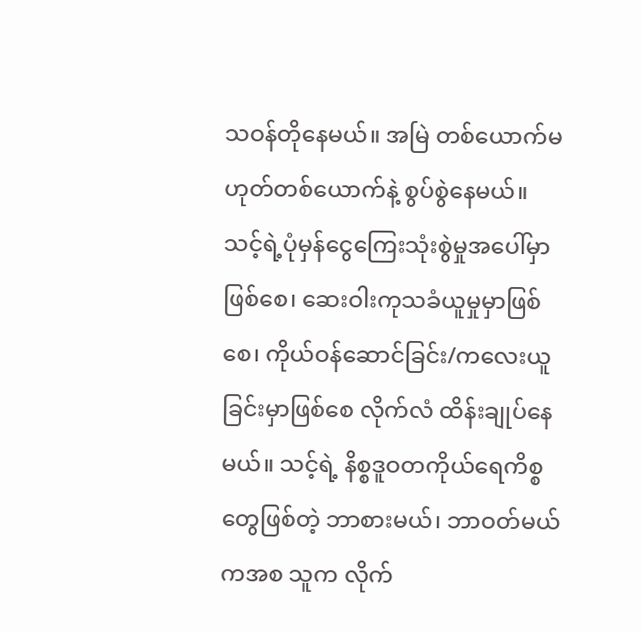သဝန်တိုနေမယ်။ အမြဲ တစ်ယောက်မဟုတ်တစ်ယောက်နဲ့ စွပ်စွဲနေမယ်။ သင့်ရဲ့ပုံမှန်ငွေကြေးသုံးစွဲမှုအပေါ်မှာဖြစ်စေ၊ ဆေးဝါးကုသခံယူမှုမှာဖြစ်စေ၊ ကိုယ်ဝန်ဆောင်ခြင်း/ကလေးယူခြင်းမှာဖြစ်စေ လိုက်လံ ထိန်းချုပ်နေမယ်။ သင့်ရဲ့ နိစ္စဒူဝတကိုယ်ရေကိစ္စတွေဖြစ်တဲ့ ဘာစားမယ်၊ ဘာဝတ်မယ်ကအစ သူက လိုက်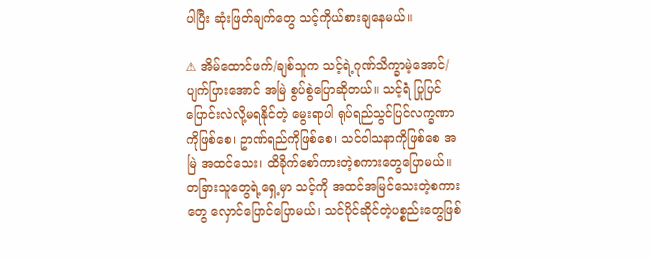ပါပြီး ဆုံးဖြတ်ချက်တွေ သင့်ကိုယ်စားချနေမယ်။

⚠ အိမ်ထောင်ဖက်/ချစ်သူက သင့်ရဲ့ဂုဏ်သိက္ခာမဲ့အောင်/ပျက်ပြားအောင် အမြဲ စွပ်စွဲပြောဆိုတယ်။ သင့်ရဲံ ပြုပြင်ပြောင်းလဲလို့မရနိုင်တဲ့ မွေးရာပါ ရုပ်ရည်သွင်ပြင်လက္ခဏာကိုဖြစ်စေ၊ ဥာဏ်ရည်ကိုဖြစ်စေ၊ သင်ဝါသနာကိုဖြစ်စေ အမြဲ အထင်သေး၊ ထိခိုက်စော်ကားတဲ့စကားတွေပြောမယ်။ တခြားသူတွေရဲ့ရှေ့မှာ သင့်ကို အထင်အမြင်သေးတဲ့စကားတွေ လှောင်ပြောင်ပြောမယ်၊ သင်ပိုင်ဆိုင်တဲ့ပစ္စည်းတွေဖြစ်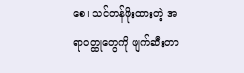စေ၊ သင်တန်ဖိုးထားတဲ့ အရာဝတ္ထုတွေကို ဖျက်ဆီးတာ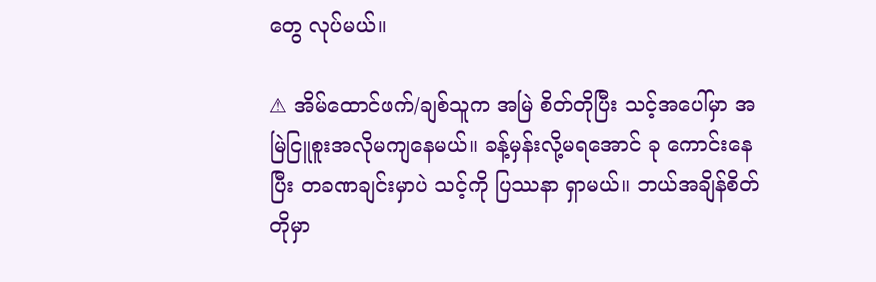တွေ လုပ်မယ်။

⚠ အိမ်ထောင်ဖက်/ချစ်သူက အမြဲ စိတ်တိုပြီး သင့်အပေါ်မှာ အမြဲငြူစူးအလိုမကျနေမယ်။ ခန့်မှန်းလို့မရအောင် ခု ကောင်းနေပြီး တခဏချင်းမှာပဲ သင့်ကို ပြဿနာ ရှာမယ်။ ဘယ်အချိန်စိတ်တိုမှာ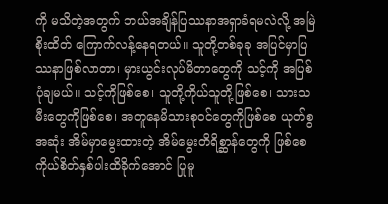ကို မသိတဲ့အတွက် ဘယ်အချိန်ပြဿနာအရှာခံရမလဲလို့ အမြဲ စိုးထိတ် ကြောက်လန့်နေရတယ်။ သူတို့တစ်ခုခု အပြင်မှာပြဿနာဖြစ်လာတာ၊ မှားယွင်းလုပ်မိတာတွေကို သင့်ကို အပြစ်ပုံချမယ်။ သင့်ကိုဖြစ်စေ၊ သူတို့ကိုယ်သူတို့ဖြစ်စေ၊ သားသမီးတွေကိုဖြစ်စေ၊ အတူနေမိသားစုဝင်တွေကိုဖြစ်စေ ယုတ်စွအဆုံး အိမ်မှာမွေးထားတဲ့ အိမ်မွေးတိရိစ္ဆာန်တွေကို ဖြစ်စေ ကိုယ်စိတ်နှစ်ပါးထိခိုက်အောင် ပြုမူ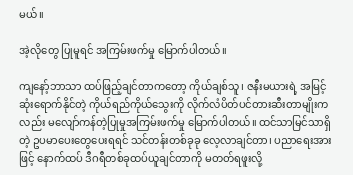မယ်။

အဲ့လိုတွေ ပြုမူရင် အကြမ်းဖက်မှု မြောက်ပါတယ်။

ကျနော့်ဘာသာ ထပ်ဖြည့်ချင်တာကတော့ ကိုယ်ချစ်သူ၊ ဇနီးမယားရဲ့ အမြင့်ဆုံးရောက်နိုင်တဲ့ ကိုယ်ရည်ကိုယ်သွေးကို လိုက်လံပိတ်ပင်တားဆီးတာမျိုးကလည်း မလျော်ကန်တဲ့ပြုမှုအကြမ်းဖက်မှု မြောက်ပါတယ်။ ထင်သာမြင်သာရှိတဲ့ ဥပမာပေးတွေပေးရရင် သင်တန်းတစ်ခုခု လေ့လာချင်တာ၊ ပညာရေးအားဖြင့် နောက်ထပ် ဒီဂရီတစ်ခုထပ်ယူချင်တာကို မတတ်ရဖူးလို့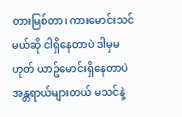တားမြစ်တာ၊ ကားမောင်းသင်မယ်ဆို ငါရှိနေတာပဲ ဒါမှမဟုတ် ယာဥ်မောင်းရှိနေတာပဲ အန္တရာယ်များတယ် မသင်နဲ့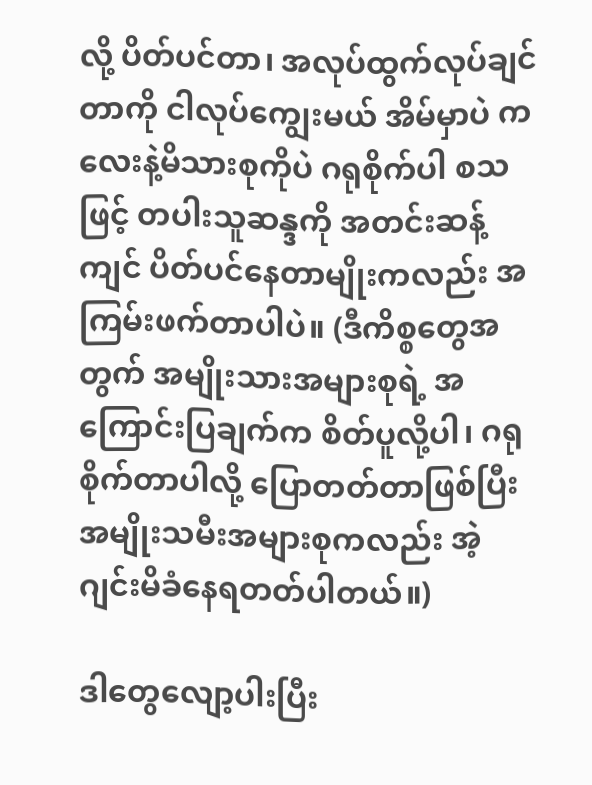လို့ ပိတ်ပင်တာ၊ အလုပ်ထွက်လုပ်ချင်တာကို ငါလုပ်ကျွေးမယ် အိမ်မှာပဲ ကလေးနဲ့မိသားစုကိုပဲ ဂရုစိုက်ပါ စသဖြင့် တပါးသူဆန္ဒကို အတင်းဆန့်ကျင် ပိတ်ပင်နေတာမျိုးကလည်း အကြမ်းဖက်တာပါပဲ။ (ဒီကိစ္စတွေအတွက် အမျိုးသားအများစုရဲ့ အကြောင်းပြချက်က စိတ်ပူလို့ပါ၊ ဂရုစိုက်တာပါလို့ ပြောတတ်တာဖြစ်ပြီး အမျိုးသမီးအများစုကလည်း အဲ့ ဂျင်းမိခံနေရတတ်ပါတယ်။)

ဒါတွေလျော့ပါးပြီး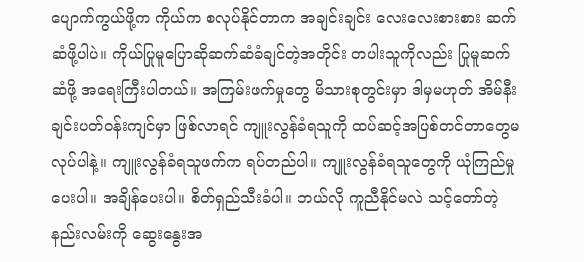ပျောက်ကွယ်ဖို့က ကိုယ်က စလုပ်နိုင်တာက အချင်းချင်း လေးလေးစားစား ဆက်ဆံဖို့ပါပဲ။ ကိုယ်ပြုမူပြောဆိုဆက်ဆံခံချင်တဲ့အတိုင်း တပါးသူကိုလည်း ပြုမူဆက်ဆံဖို့ အရေးကြီးပါတယ်။ အကြမ်းဖက်မှုတွေ မိသားစုတွင်းမှာ ဒါမှမဟုတ် အိမ်နီးချင်းပတ်ဝန်းကျင်မှာ ဖြစ်လာရင် ကျူးလွန်ခံရသူကို ထပ်ဆင့်အပြစ်တင်တာတွေမလုပ်ပါနဲ့။ ကျူးလွန်ခံရသူဖက်က ရပ်တည်ပါ။ ကျူးလွန်ခံရသူတွေကို ယုံကြည်မှုပေးပါ။ အချိန်ပေးပါ။ စိတ်ရှည်သီးခံပါ။ ဘယ်လို ကူညီနိုင်မလဲ သင့်တော်တဲ့နည်းလမ်းကို ဆွေးနွေးအ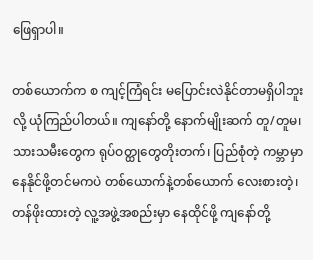ဖြေရှာပါ။

တစ်ယောက်က စ ကျင့်ကြံရင်း မပြောင်းလဲနိုင်တာမရှိပါဘူးလို့ ယုံကြည်ပါတယ်။ ကျနော်တို့ နောက်မျိုးဆက် တူ/တူမ၊ သားသမီးတွေက ရုပ်ဝတ္ထုတွေတိုးတက်၊ ပြည်စုံတဲ့ ကမ္ဘာမှာနေနိုင်ဖို့တင်မကပဲ တစ်ယောက်နဲ့တစ်ယောက် လေးစားတဲ့၊ တန်ဖိုးထားတဲ့ လူ့အဖွဲ့အစည်းမှာ နေထိုင်ဖို့ ကျနော်တို့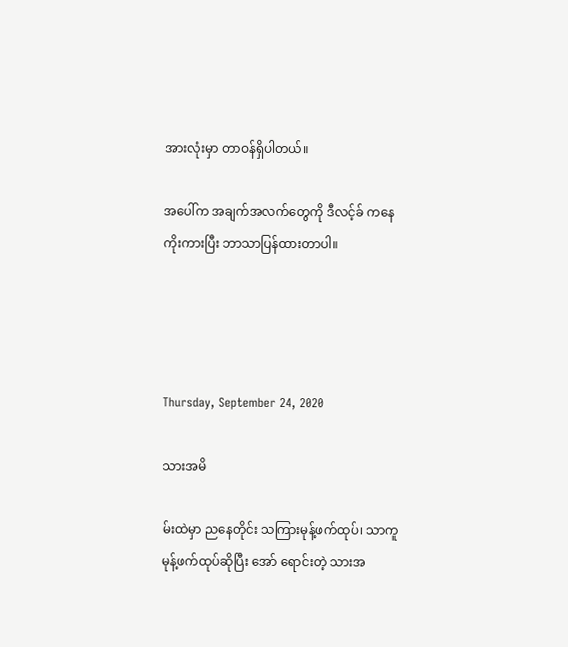အားလုံးမှာ တာဝန်ရှိပါတယ်။

အပေါ်က အချက်အလက်တွေကို ဒီလင့်ခ် ကနေ ကိုးကားပြီး ဘာသာပြန်ထားတာပါ။




Thursday, September 24, 2020

သားအမိ

မ်းထဲမှာ ညနေတိုင်း သကြားမုန့်ဖက်ထုပ်၊ သာကူမုန့်ဖက်ထုပ်ဆိုပြီး အော် ရောင်းတဲ့ သားအ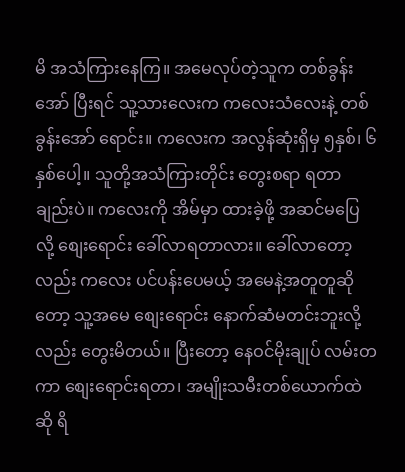မိ အသံကြားနေကြ။ အမေလုပ်တဲ့သူက တစ်ခွန်းအော် ပြီးရင် သူ့သားလေးက ကလေးသံလေးနဲ့ တစ်ခွန်းအော် ရောင်း။ ကလေးက အလွန်ဆုံးရှိမှ ၅နှစ်၊ ၆နှစ်ပေါ့။ သူတို့အသံကြားတိုင်း တွေးစရာ ရတာချည်းပဲ။ ကလေးကို အိမ်မှာ ထားခဲ့ဖို့ အဆင်မပြေလို့ စျေးရောင်း ခေါ်လာရတာလား။ ခေါ်လာတော့လည်း ကလေး ပင်ပန်းပေမယ့် အမေနဲ့အတူတူဆိုတော့ သူ့အမေ စျေးရောင်း နောက်ဆံမတင်းဘူးလို့လည်း တွေးမိတယ်။ ပြီးတော့ နေဝင်မိုးချုပ် လမ်းတကာ စျေးရောင်းရတာ၊ အမျိုးသမီးတစ်ယောက်ထဲဆို ရိ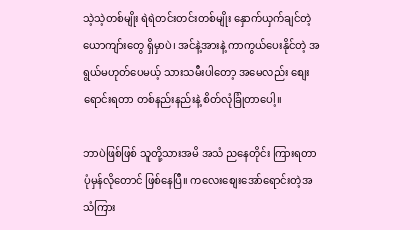သဲ့သဲ့တစ်မျိုး ရဲရဲတင်းတင်းတစ်မျိုး နှောက်ယှက်ချင်တဲ့ ယောကျာ်းတွေ ရှိမှာပဲ၊ အင်နဲ့အားနဲ့ ကာကွယ်ပေးနိုင်တဲ့ အရွယ်မဟုတ်ပေမယ့် သားသမီးပါတော့ အမေလည်း စျေးရောင်းရတာ တစ်နည်းနည်းနဲ့ စိတ်လုံခြုံတာပေါ့။

ဘာပဲဖြစ်ဖြစ် သူတို့သားအမိ အသံ ညနေတိုင်း ကြားရတာ ပုံမှန်လိုတောင် ဖြစ်နေပြီ။ ကလေးစျေးအော်ရောင်းတဲ့အသံကြား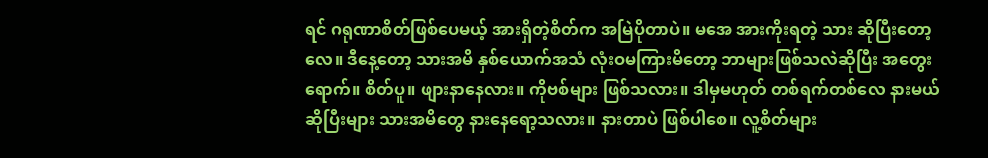ရင် ဂရုဏာစိတ်ဖြစ်ပေမယ့် အားရှိတဲ့စိတ်က အမြဲပိုတာပဲ။ မအေ အားကိုးရတဲ့ သား ဆိုပြီးတော့လေ။ ဒီနေ့တော့ သားအမိ နှစ်ယောက်အသံ လုံးဝမကြားမိတော့ ဘာများဖြစ်သလဲဆိုပြီး အတွေးရောက်။ စိတ်ပူ။ ဖျားနာနေလား။ ကိုဗစ်များ ဖြစ်သလား။ ဒါမှမဟုတ် တစ်ရက်တစ်လေ နားမယ်ဆိုပြီးများ သားအမိတွေ နားနေရော့သလား။ နားတာပဲ ဖြစ်ပါစေ။ လူ့စိတ်များ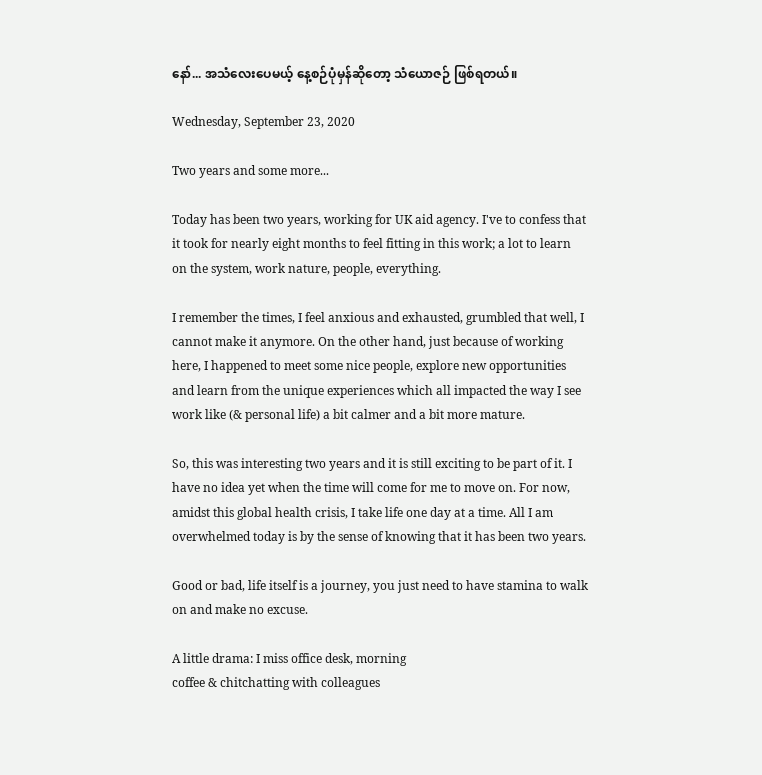နော်... အသံလေးပေမယ့် နေ့စဉ်ပုံမှန်ဆိုတော့ သံယောဇဉ် ဖြစ်ရတယ်။

Wednesday, September 23, 2020

Two years and some more...

Today has been two years, working for UK aid agency. I've to confess that it took for nearly eight months to feel fitting in this work; a lot to learn on the system, work nature, people, everything.

I remember the times, I feel anxious and exhausted, grumbled that well, I cannot make it anymore. On the other hand, just because of working here, I happened to meet some nice people, explore new opportunities and learn from the unique experiences which all impacted the way I see work like (& personal life) a bit calmer and a bit more mature.

So, this was interesting two years and it is still exciting to be part of it. I have no idea yet when the time will come for me to move on. For now, amidst this global health crisis, I take life one day at a time. All I am overwhelmed today is by the sense of knowing that it has been two years.

Good or bad, life itself is a journey, you just need to have stamina to walk on and make no excuse.

A little drama: I miss office desk, morning
coffee & chitchatting with colleagues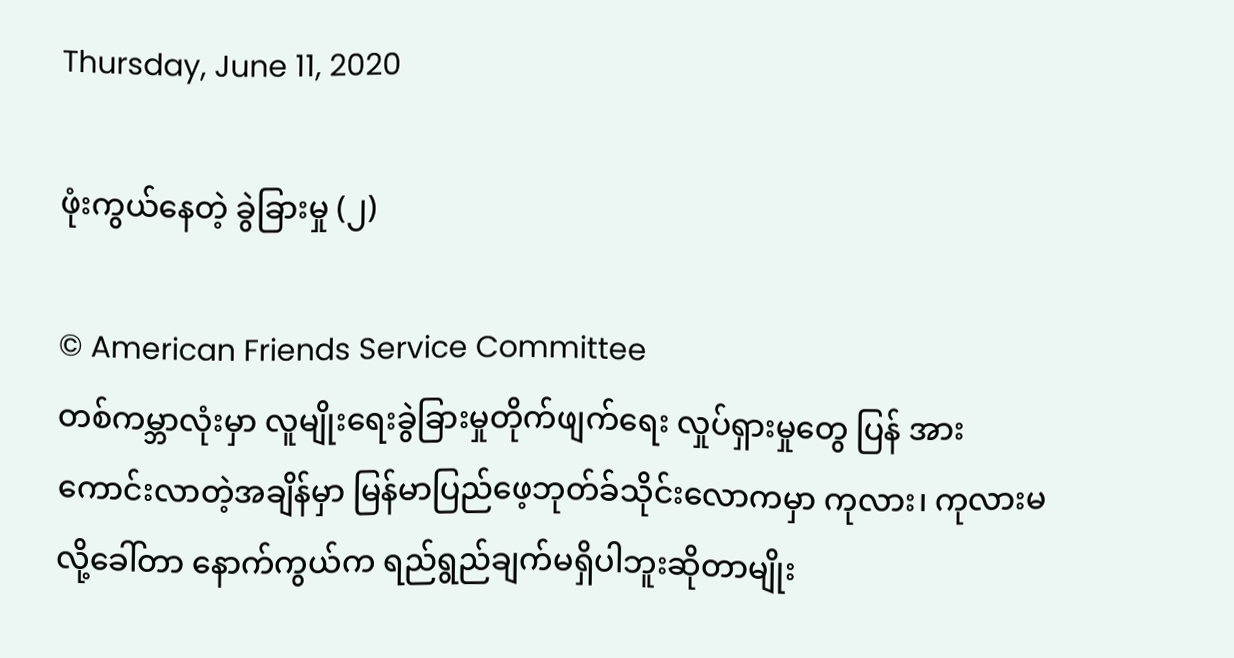Thursday, June 11, 2020

ဖုံးကွယ်နေတဲ့ ခွဲခြားမှု (၂)

© American Friends Service Committee
တစ်ကမ္ဘာလုံးမှာ လူမျိုးရေးခွဲခြားမှုတိုက်ဖျက်ရေး လှုပ်ရှားမှုတွေ ပြန် အားကောင်းလာတဲ့အချိန်မှာ မြန်မာပြည်ဖေ့ဘုတ်ခ်သိုင်းလောကမှာ ကုလား၊ ကုလားမလို့ခေါ်တာ နောက်ကွယ်က ရည်ရွည်ချက်မရှိပါဘူးဆိုတာမျိုး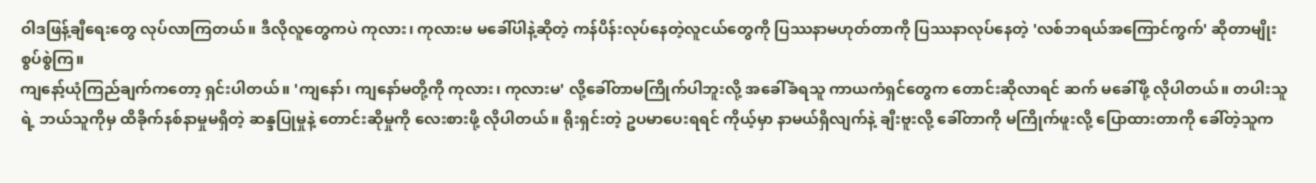ဝါဒဖြန့်ချီရေးတွေ လုပ်လာကြတယ်။ ဒီလိုလူတွေကပဲ ကုလား၊ ကုလားမ မခေါ်ပါနဲ့ဆိုတဲ့ ကန်ပိန်းလုပ်နေတဲ့လူငယ်တွေကို ပြဿနာမဟုတ်တာကို ပြဿနာလုပ်နေတဲ့ 'လစ်ဘရယ်အကြောင်ကွက်' ဆိုတာမျိုး စွပ်စွဲကြ။
ကျနော့်ယုံကြည်ချက်ကတော့ ရှင်းပါတယ်။ 'ကျနော်၊ ကျနော်မတို့ကို ကုလား၊ ကုလားမ' လို့ခေါ်တာမကြိုက်ပါဘူးလို့ အခေါ်ခံရသူ ကာယကံရှင်တွေက တောင်းဆိုလာရင် ဆက် မခေါ်ဖို့ လိုပါတယ်။ တပါးသူရဲ့ ဘယ်သူကိုမှ ထိခိုက်နစ်နာမှုမရှိတဲ့ ဆန္ဒပြုမှုနဲ့ တောင်းဆိုမှုကို လေးစားဖို့ လိုပါတယ်။ ရိုးရှင်းတဲ့ ဥပမာပေးရရင် ကိုယ့်မှာ နာမယ်ရှိလျက်နဲ့ ချီးဗူးလို့ ခေါ်တာကို မကြိုက်ဖူးလို့ ပြောထားတာကို ခေါ်တဲ့သူက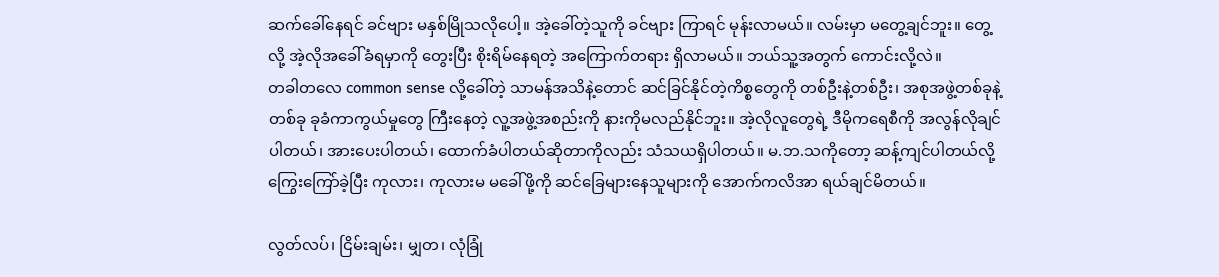ဆက်ခေါ်နေရင် ခင်ဗျား မနှစ်မြိုသလိုပေါ့။ အဲ့ခေါ်တဲ့သူကို ခင်ဗျား ကြာရင် မုန်းလာမယ်။ လမ်းမှာ မတွေ့ချင်ဘူး။ တွေ့လို့ အဲ့လိုအခေါ်ခံရမှာကို တွေးပြီး စိုးရိမ်နေရတဲ့ အကြောက်တရား ရှိလာမယ်။ ဘယ်သူ့အတွက် ကောင်းလို့လဲ။
တခါတလေ common sense လို့ခေါ်တဲ့ သာမန်အသိနဲ့တောင် ဆင်ခြင်နိုင်တဲ့ကိစ္စတွေကို တစ်ဦးနဲ့တစ်ဦး၊ အစုအဖွဲ့တစ်ခုနဲ့တစ်ခု ခုခံကာကွယ်မှုတွေ ကြီးနေတဲ့ လူ့အဖွဲ့အစည်းကို နားကိုမလည်နိုင်ဘူး။ အဲ့လိုလူတွေရဲ့ ဒီမိုကရေစီကို အလွန်လိုချင်ပါတယ်၊ အားပေးပါတယ်၊ ထောက်ခံပါတယ်ဆိုတာကိုလည်း သံသယရှိပါတယ်။ မ.ဘ.သကိုတော့ ဆန့်ကျင်ပါတယ်လို့ ကြွေးကြော်ခဲ့ပြီး ကုလား၊ ကုလားမ မခေါ်ဖို့ကို ဆင်ခြေများနေသူများကို အောက်ကလိအာ ရယ်ချင်မိတယ်။

လွတ်လပ်၊ ငြိမ်းချမ်း၊ မျှတ၊ လုံခြုံ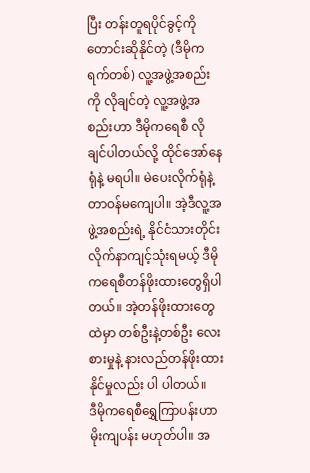ပြီး တန်းတူရပိုင်ခွင့်ကိုတောင်းဆိုနိုင်တဲ့ (ဒီမိုကရက်တစ်) လူ့အဖွဲ့အစည်းကို လိုချင်တဲ့ လူ့အဖွဲ့အစည်းဟာ ဒီမိုကရေစီ လိုချင်ပါတယ်လို့ ထိုင်အော်နေရုံနဲ့ မရပါ။ မဲပေးလိုက်ရုံနဲ့ တာဝန်မကျေပါ။ အဲ့ဒီလူ့အဖွဲ့အစည်းရဲ့ နိုင်ငံသားတိုင်း လိုက်နာကျင့်သုံးရမယ့် ဒီမိုကရေစီတန်ဖိုးထားတွေရှိပါတယ်။ အဲ့တန်ဖိုးထားတွေထဲမှာ တစ်ဦးနဲ့တစ်ဦး လေးစားမှုနဲ့ နားလည်တန်ဖိုးထားနိုင်မှုလည်း ပါ ပါတယ်။
ဒီမိုကရေစီရွှေကြာပန်းဟာ မိုးကျပန်း မဟုတ်ပါ။ အ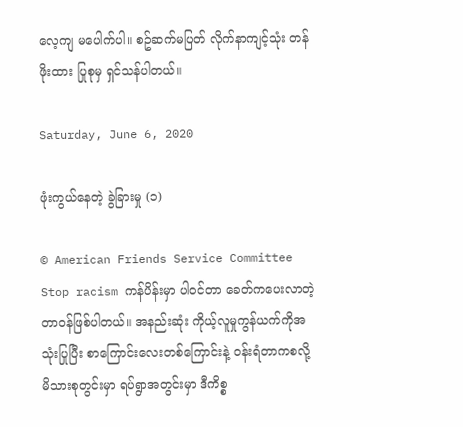လေ့ကျ မပေါက်ပါ။ စဥ်ဆက်မပြတ် လိုက်နာကျင့်သုံး တန်ဖိုးထား ပြုစုမှ ရှင်သန်ပါတယ်။

Saturday, June 6, 2020

ဖုံးကွယ်နေတဲ့ ခွဲခြားမှု (၁)

© American Friends Service Committee
Stop racism ကန်ပိန်းမှာ ပါဝင်တာ ခေတ်ကပေးလာတဲ့ တာဝန်ဖြစ်ပါတယ်။ အနည်းဆုံး ကိုယ့်လူမှုကွန်ယက်ကိုအသုံးပြုပြီး စာကြောင်းလေးတစ်ကြောင်းနဲ့ ဝန်းရံတာကစလို့ မိသားစုတွင်းမှာ ရပ်ရွာအတွင်းမှာ ဒီကိစ္စ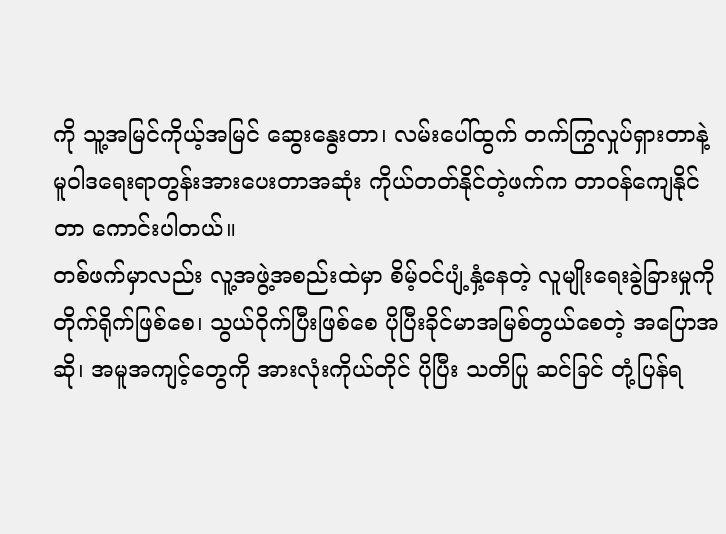ကို သူ့အမြင်ကိုယ့်အမြင် ဆွေးနွေးတာ၊ လမ်းပေါ်ထွက် တက်ကြွလှုပ်ရှားတာနဲ့ မူဝါဒရေးရာတွန်းအားပေးတာအဆုံး ကိုယ်တတ်နိုင်တဲ့ဖက်က တာဝန်ကျေနိုင်တာ ကောင်းပါတယ်။
တစ်ဖက်မှာလည်း လူ့အဖွဲ့အစည်းထဲမှာ စိမ့်ဝင်ပျံ့နှံ့နေတဲ့ လူမျိုးရေးခွဲခြားမှုကို တိုက်ရိုက်ဖြစ်စေ၊ သွယ်ဝိုက်ပြီးဖြစ်စေ ပိုပြီးခိုင်မာအမြစ်တွယ်စေတဲ့ အပြောအဆို၊ အမူအကျင့်တွေကို အားလုံးကိုယ်တိုင် ပိုပြီး သတိပြု ဆင်ခြင် တုံ့ပြန်ရ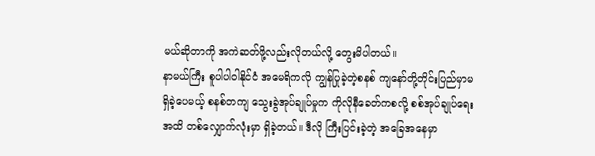မယ်ဆိုတာကို အကဲဆတ်ဖို့လည်းလိုတယ်လို့ တွေးမိပါတယ်။
နာမယ်ကြီး စူပါပါဝါနိုင်ငံ အမေရိကလို ကျွန်ပြုခဲ့တဲ့စနစ် ကျနော်တို့တိုင်းပြည်မှာမရှိခဲ့ပေမယ့် စနစ်တကျ သွေးခွဲအုပ်ချုပ်မှုက ကိုလိုနီခေတ်ကစလို့ စစ်အုပ်ချုပ်ရေးအထိ တစ်လျှောက်လုံးမှာ ရှိခဲ့တယ်။ ဒီလို ကြီးပြင်းခဲ့တဲ့ အခြေအနေမှာ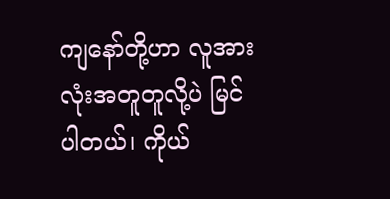ကျနော်တို့ဟာ လူအားလုံးအတူတူလို့ပဲ မြင်ပါတယ်၊ ကိုယ်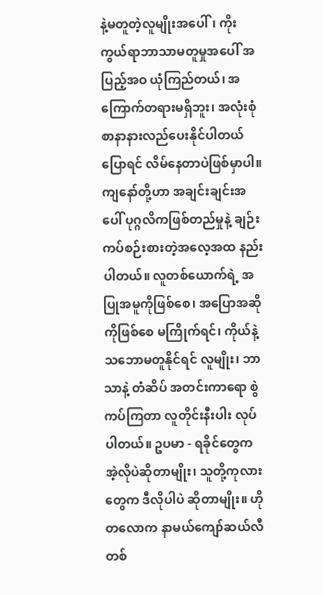နဲ့မတူတဲ့လူမျိုးအပေါ်၊ ကိုးကွယ်ရာဘာသာမတူမှုအပေါ် အပြည့်အဝ ယုံကြည်တယ်၊ အကြောက်တရားမရှိဘူး၊ အလုံးစုံ စာနာနားလည်ပေးနိုင်ပါတယ်ပြောရင် လိမ်နေတာပဲဖြစ်မှာပါ။
ကျနော်တို့ဟာ အချင်းချင်းအပေါ် ပုဂ္ဂလိကဖြစ်တည်မှုနဲ့ ချဉ်းကပ်စဉ်းစားတဲ့အလေ့အထ နည်းပါတယ်။ လူတစ်ယောက်ရဲ့ အပြုအမူကိုဖြစ်စေ၊ အပြောအဆိုကိုဖြစ်စေ မကြိုက်ရင်၊ ကိုယ်နဲ့သဘောမတူနိုင်ရင် လူမျိုး၊ ဘာသာနဲ့ တံဆိပ် အတင်းကာရော စွဲကပ်ကြတာ လူတိုင်းနီးပါး လုပ်ပါတယ်။ ဥပမာ - ရခိုင်တွေက အဲ့လိုပဲဆိုတာမျိုး၊ သူတို့ကုလားတွေက ဒီလိုပါပဲ ဆိုတာမျိုး။ ဟိုတလောက နာမယ်ကျော်ဆယ်လီတစ်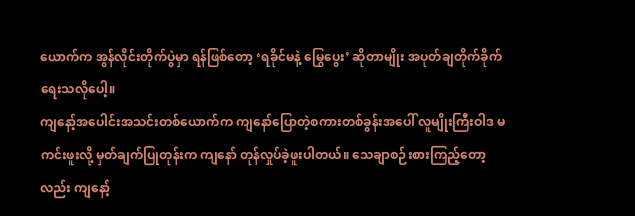ယောက်က အွန်လိုင်းတိုက်ပွဲမှာ ရန်ဖြစ်တော့ ‘ရခိုင်မနဲ့ မြွေပွေး’ ဆိုတာမျိုး အပုတ်ချတိုက်ခိုက်ရေးသလိုပေါ့။
ကျနော့်အပေါင်းအသင်းတစ်ယောက်က ကျနော်ပြောတဲ့စကားတစ်ခွန်းအပေါ် လူမျိုးကြီးဝါဒ မကင်းဖူးလို့ မှတ်ချက်ပြုတုန်းက ကျနော် တုန်လှုပ်ခဲ့ဖူးပါတယ်။ သေချာစဉ်းစားကြည့်တော့လည်း ကျနော့်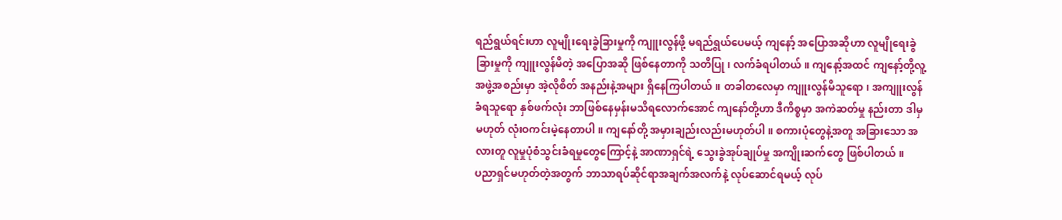ရည်ရွယ်ရင်းဟာ လူမျိုးရေးခွဲခြားမှုကို ကျူးလွန်ဖို့ မရည်ရွယ်ပေမယ့် ကျနော့် အပြောအဆိုဟာ လူမျိုရေးခွဲခြားမှုကို ကျူးလွန်မိတဲ့ အပြောအဆို ဖြစ်နေတာကို သတိပြု၊ လက်ခံရပါတယ်။ ကျနော့်အထင် ကျနော့်တို့လူ့အဖွဲ့အစည်းမှာ အဲ့လိုစိတ် အနည်းနဲ့အများ ရှိနေကြပါတယ်။ တခါတလေမှာ ကျူးလွန်မိသူရော၊ အကျူးလွန်ခံရသူရော နှစ်ဖက်လုံး ဘာဖြစ်နေမှန်းမသိရလောက်အောင် ကျနော်တို့ဟာ ဒီကိစ္စမှာ အကဲဆတ်မှု နည်းတာ ဒါမှမဟုတ် လုံးဝကင်းမဲ့နေတာပါ။ ကျနော်တို့ အမှားချည်းလည်းမဟုတ်ပါ။ စကားပုံတွေနဲ့အတူ အခြားသော အလားတူ လူမှုပုံစံသွင်းခံရမှုတွေကြောင့်နဲ့ အာဏာရှင်ရဲ့ သွေးခွဲအုပ်ချုပ်မှု အကျိုးဆက်တွေ ဖြစ်ပါတယ်။
ပညာရှင်မဟုတ်တဲ့အတွက် ဘာသာရပ်ဆိုင်ရာအချက်အလက်နဲ့ လုပ်ဆောင်ရမယ့် လုပ်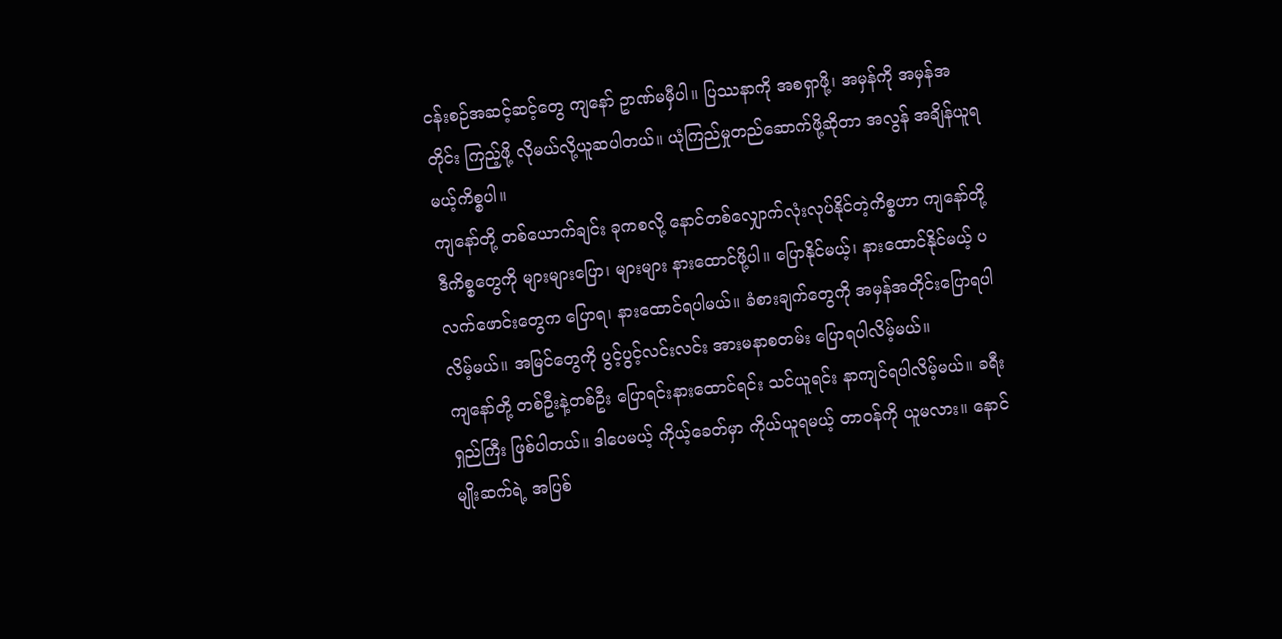ငန်းစဉ်အဆင့်ဆင့်တွေ ကျနော် ဥာဏ်မမှီပါ။ ပြဿနာကို အစရှာဖို့၊ အမှန်ကို အမှန်အတိုင်း ကြည့်ဖို့ လိုမယ်လို့ယူဆပါတယ်။ ယုံကြည်မှုတည်ဆောက်ဖို့ဆိုတာ အလွန် အချိန်ယူရမယ့်ကိစ္စပါ။
ကျနော်တို့ တစ်ယောက်ချင်း ခုကစလို့ နောင်တစ်လျှောက်လုံးလုပ်နိုင်တဲ့ကိစ္စဟာ ကျနော်တို့ ဒီကိစ္စတွေကို များများပြော၊ များများ နားထောင်ဖို့ပါ။ ပြောနိုင်မယ့်၊ နားထောင်နိုင်မယ့် ပလက်ဖောင်းတွေက ပြောရ၊ နားထောင်ရပါမယ်။ ခံစားချက်တွေကို အမှန်အတိုင်းပြောရပါလိမ့်မယ်။ အမြင်တွေကို ပွင့်ပွင့်လင်းလင်း အားမနာစတမ်း ပြောရပါလိမ့်မယ်။
ကျနော်တို့ တစ်ဦးနဲ့တစ်ဦး ပြောရင်းနားထောင်ရင်း သင်ယူရင်း နာကျင်ရပါလိမ့်မယ်။ ခရီးရှည်ကြီး ဖြစ်ပါတယ်။ ဒါပေမယ့် ကိုယ့်ခေတ်မှာ ကိုယ်ယူရမယ့် တာဝန်ကို ယူမလား။ နောင်မျိုးဆက်ရဲ့ အပြစ်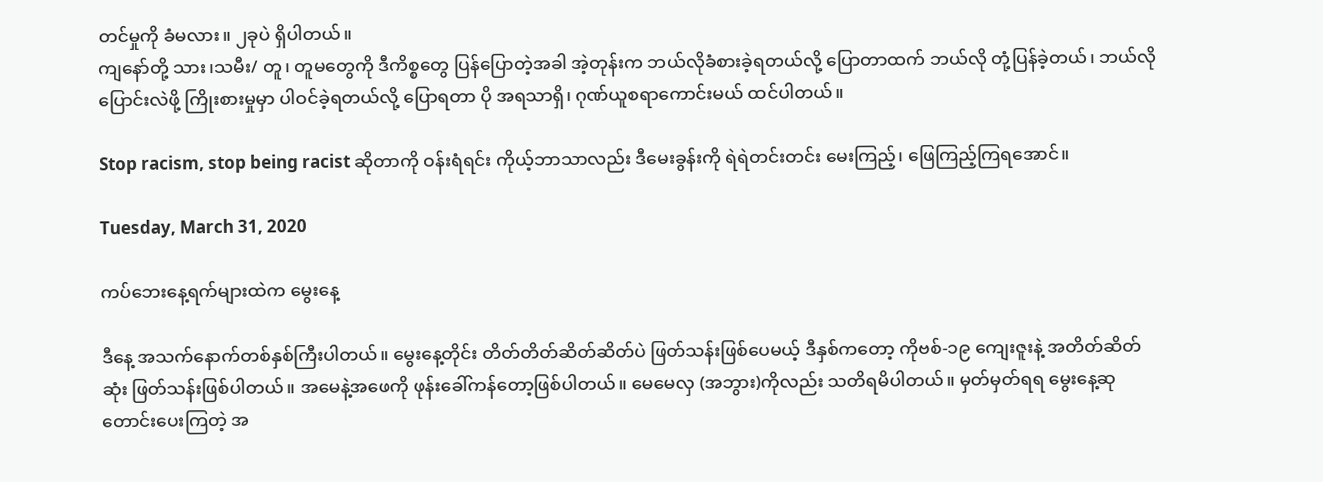တင်မှုကို ခံမလား။ ၂ခုပဲ ရှိပါတယ်။
ကျနော်တို့ သား၊သမီး/ တူ၊ တူမတွေကို ဒီကိစ္စတွေ ပြန်ပြောတဲ့အခါ အဲ့တုန်းက ဘယ်လိုခံစားခဲ့ရတယ်လို့ ပြောတာထက် ဘယ်လို တုံ့ပြန်ခဲ့တယ်၊ ဘယ်လို ပြောင်းလဲဖို့ ကြိုးစားမှုမှာ ပါဝင်ခဲ့ရတယ်လို့ ပြောရတာ ပို အရသာရှိ၊ ဂုဏ်ယူစရာကောင်းမယ် ထင်ပါတယ်။

Stop racism, stop being racist ဆိုတာကို ဝန်းရံရင်း ကိုယ့်ဘာသာလည်း ဒီမေးခွန်းကို ရဲရဲတင်းတင်း မေးကြည့်၊ ဖြေကြည့်ကြရအောင်။

Tuesday, March 31, 2020

ကပ်ဘေးနေ့ရက်များထဲက မွေးနေ့

ဒီနေ့ အသက်နောက်တစ်နှစ်ကြီးပါတယ်။ မွေးနေ့တိုင်း တိတ်တိတ်ဆိတ်ဆိတ်ပဲ ဖြတ်သန်းဖြစ်ပေမယ့် ဒီနှစ်ကတော့ ကိုဗစ်-၁၉ ကျေးဇူးနဲ့ အတိတ်ဆိတ်ဆုံး ဖြတ်သန်းဖြစ်ပါတယ်။ အမေနဲ့အဖေကို ဖုန်းခေါ်ကန်တော့ဖြစ်ပါတယ်။ မေမေလှ (အဘွား)ကိုလည်း သတိရမိပါတယ်။ မှတ်မှတ်ရရ မွေးနေ့ဆုတောင်းပေးကြတဲ့ အ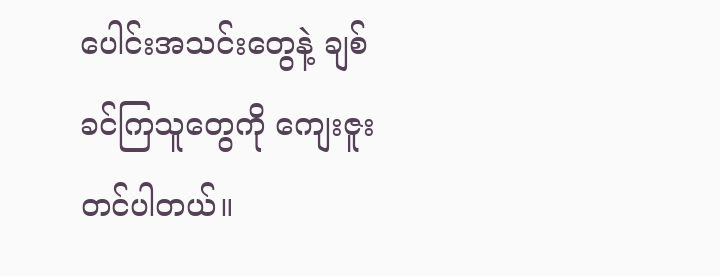ပေါင်းအသင်းတွေနဲ့ ချစ်ခင်ကြသူတွေကို ကျေးဇူးတင်ပါတယ်။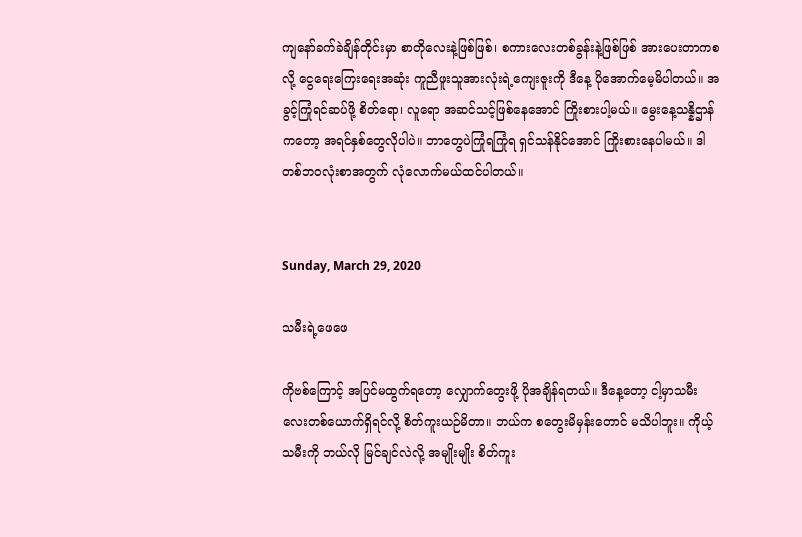ကျနော်ခက်ခဲချိန်တိုင်းမှာ စာတိုလေးနဲ့ဖြစ်ဖြစ်၊ စကားလေးတစ်ခွန်းနဲ့ဖြစ်ဖြစ် အားပေးတာကစလို့ ငွေရေးကြေးရေးအဆုံး ကူညီဖူးသူအားလုံးရဲ့ကျေးဇူးကို ဒီနေ့ ပိုအောက်မေ့မိပါတယ်။ အခွင့်ကြုံရင်ဆပ်ဖို့ စိတ်ရော၊ လူရော အဆင်သင့်ဖြစ်နေအောင် ကြိုးစားပါ့မယ်။ မွေးနေ့သန္နိဌာန်ကတော့ အရင်နှစ်တွေလိုပါပဲ။ ဘာတွေပဲကြုံရကြုံရ ရှင်သန်နိုင်အောင် ကြိုးစားနေပါမယ်။ ဒါတစ်ဘဝလုံးစာအတွက် လုံလောက်မယ်ထင်ပါတယ်။


Sunday, March 29, 2020

သမီးရဲ့ဖေဖေ

ကိုဗစ်ကြောင့် အပြင်မထွက်ရတော့ လျှောက်တွေးဖို့ ပိုအချိန်ရတယ်။ ဒီနေ့တော့ ငါ့မှာသမီးလေးတစ်ယောက်ရှိရင်လို့ စိတ်ကူးယဉ်မိတာ။ ဘယ်က စတွေးမိမှန်းတောင် မသိပါဘူး။ ကိုယ့်သမီးကို ဘယ်လို မြင်ချင်လဲလို့ အမျိုးမျိုး စိတ်ကူး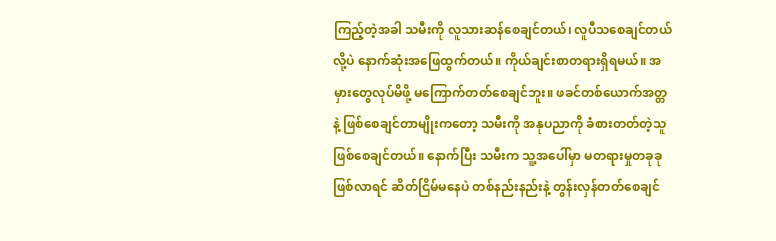ကြည့်တဲ့အခါ သမီးကို လူသားဆန်စေချင်တယ်၊ လူပီသစေချင်တယ်လို့ပဲ နောက်ဆုံးအဖြေထွက်တယ်။ ကိုယ်ချင်းစာတရားရှိရမယ်။ အမှားတွေလုပ်မိဖို့ မကြောက်တတ်စေချင်ဘူး။ ဖခင်တစ်ယောက်အတ္တနဲ့ ဖြစ်စေချင်တာမျိုးကတော့ သမီးကို အနုပညာကို ခံစားတတ်တဲ့သူ ဖြစ်စေချင်တယ်။ နောက်ပြီး သမီးက သူ့အပေါ်မှာ မတရားမှုတခုခု ဖြစ်လာရင် ဆိတ်ငြိမ်မနေပဲ တစ်နည်းနည်းနဲ့ တွန်းလှန်တတ်စေချင်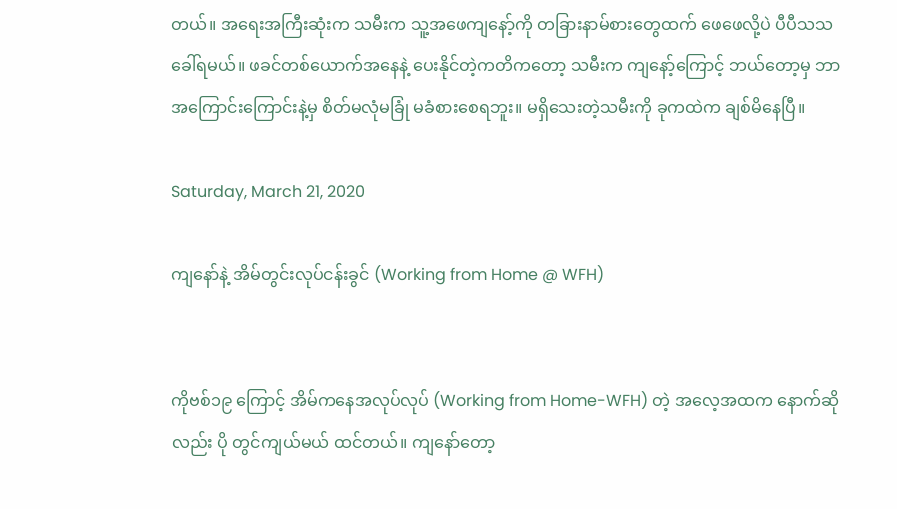တယ်။ အရေးအကြီးဆုံးက သမီးက သူ့အဖေကျနော့်ကို တခြားနာမ်စားတွေထက် ဖေဖေလို့ပဲ ပီပီသသ ခေါ်ရမယ်။ ဖခင်တစ်ယောက်အနေနဲ့ ပေးနိုင်တဲ့ကတိကတော့ သမီးက ကျနော့်ကြောင့် ဘယ်တော့မှ ဘာအကြောင်းကြောင်းနဲ့မှ စိတ်မလုံမခြုံ မခံစားစေရဘူး။ မရှိသေးတဲ့သမီးကို ခုကထဲက ချစ်မိနေပြီ။

Saturday, March 21, 2020

ကျနော်နဲ့ အိမ်တွင်းလုပ်ငန်းခွင် (Working from Home @ WFH)


ကိုဗစ်၁၉ ကြောင့် အိမ်ကနေအလုပ်လုပ် (Working from Home-WFH) တဲ့ အလေ့အထက နောက်ဆိုလည်း ပို တွင်ကျယ်မယ် ထင်တယ်။ ကျနော်တော့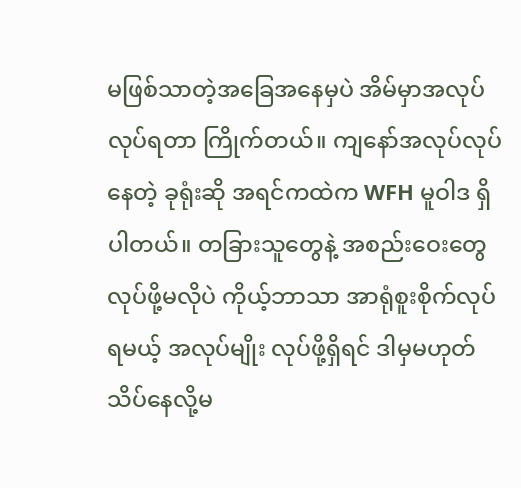မဖြစ်သာတဲ့အခြေအနေမှပဲ အိမ်မှာအလုပ် လုပ်ရတာ ကြိုက်တယ်။ ကျနော်အလုပ်လုပ်နေတဲ့ ခုရုံးဆို အရင်ကထဲက WFH မူဝါဒ ရှိပါတယ်။ တခြားသူတွေနဲ့ အစည်းဝေးတွေလုပ်ဖို့မလိုပဲ ကိုယ့်ဘာသာ အာရုံစူးစိုက်လုပ်ရမယ့် အလုပ်မျိုး လုပ်ဖို့ရှိရင် ဒါမှမဟုတ် သိပ်နေလို့မ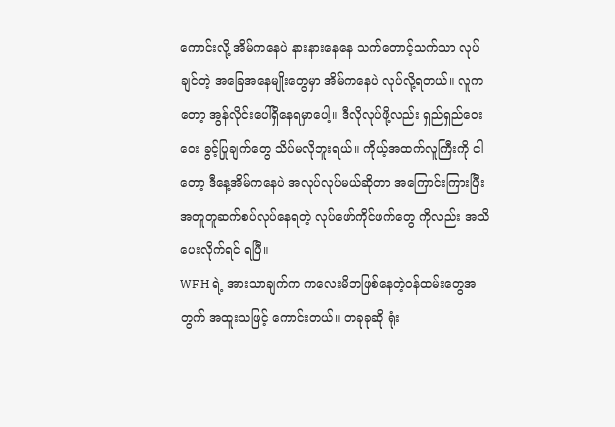ကောင်းလို့ အိမ်ကနေပဲ နားနားနေနေ သက်တောင့်သက်သာ လုပ်ချင်တဲ့ အခြေအနေမျိုးတွေမှာ အိမ်ကနေပဲ လုပ်လို့ရတယ်။ လူကတော့ အွန်လိုင်းပေါ်ရှိနေရမှာပေါ့။ ဒီလိုလုပ်ဖို့လည်း ရှည်ရှည်ဝေးဝေး ခွင့်ပြုချက်တွေ သိပ်မလိုဘူးရယ်။ ကိုယ့်အထက်လူကြီးကို ငါတော့ ဒီနေ့အိမ်ကနေပဲ အလုပ်လုပ်မယ်ဆိုတာ အကြောင်းကြားပြီး အတူတူဆက်စပ်လုပ်နေရတဲ့ လုပ်ဖော်ကိုင်ဖက်တွေ ကိုလည်း အသိပေးလိုက်ရင် ရပြီ။
WFH ရဲ့ အားသာချက်က ကလေးမိဘဖြစ်နေတဲ့၀န်ထမ်းတွေအတွက် အထူးသဖြင့် ကောင်းတယ်။ တခုခုဆို ရုံး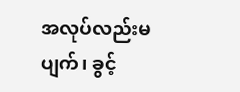အလုပ်လည်းမပျက်၊ ခွင့်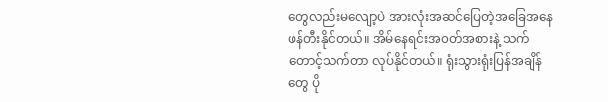တွေလည်းမလျော့ပဲ အားလုံးအဆင်ပြေတဲ့အခြေအနေ ဖန်တီးနိုင်တယ်။ အိမ်နေရင်းအ၀တ်အစားနဲ့ သက်တောင့်သက်တာ လုပ်နိုင်တယ်။ ရုံးသွားရုံးပြန်အချိန်တွေ ပို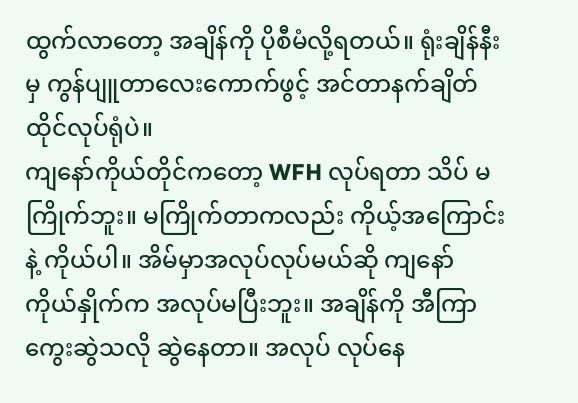ထွက်လာတော့ အချိန်ကို ပိုစီမံလို့ရတယ်။ ရုံးချိန်နီးမှ ကွန်ပျူတာလေးကောက်ဖွင့် အင်တာနက်ချိတ် ထိုင်လုပ်ရုံပဲ။
ကျနော်ကိုယ်တိုင်ကတော့ WFH လုပ်ရတာ သိပ် မကြိုက်ဘူး။ မကြိုက်တာကလည်း ကိုယ့်အကြောင်းနဲ့ ကိုယ်ပါ။ အိမ်မှာအလုပ်လုပ်မယ်ဆို ကျနော်ကိုယ်နှိုက်က အလုပ်မပြီးဘူး။ အချိန်ကို အီကြာကွေးဆွဲသလို ဆွဲနေတာ။ အလုပ် လုပ်နေ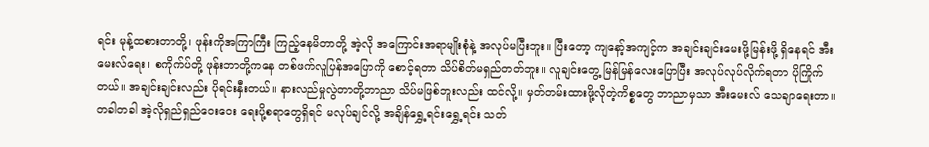ရင်း မုန့်ထစားတာတို့၊ ဖုန်းကိုအကြာကြီး ကြည့်နေမိတာတို့ အဲ့လို အကြောင်းအရာမျိုးစုံနဲ့ အလုပ်မပြီးဘူး။ ပြီးတော့ ကျနော့်အကျင့်က အချင်းချင်းမေးဖို့မြန်းဖို့ ရှိနေရင် အီးမေးလ်ရေး၊ စကိုက်ပ်တို့ ဖုန်းဘာတို့ကနေ တစ်ဖက်လူပြန်အပြောကို စောင့်ရတာ သိပ်စိတ်မရှည်တတ်ဘူး။ လူချင်းတွေ့ မြန်မြန်လေးပြောပြီး အလုပ်လုပ်လိုက်ရတာ ပိုကြိုက်တယ်။ အချင်းချင်းလည်း ပိုရင်းနှီးတယ်။ နားလည်မှုလွဲတာတို့ဘာညာ သိပ်မဖြစ်ဘူးလည်း ထင်လို့။ မှတ်တမ်းထားဖို့လိုတဲ့ကိစ္စတွေ ဘာညာမှသာ အီးမေးလ် သေချာရေးတာ။ တခါတခါ အဲ့လိုရှည်ရှည်ဝေးဝေး ရေးပို့စရာတွေရှိရင် မလုပ်ချင်လို့ အချိန်ရွှေ့ရင်းရွှေ့ရင်း သတ်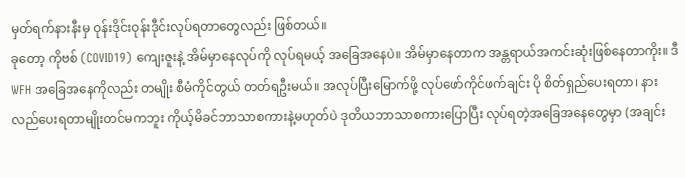မှတ်ရက်နားနီးမှ ဝုန်းဒိုင်းဝုန်းဒီုင်းလုပ်ရတာတွေလည်း ဖြစ်တယ်။
ခုတော့ ကိုဗစ် (COVID19) ကျေးဇူးနဲ့ အိမ်မှာနေလုပ်ကို လုပ်ရမယ့် အခြေအနေပဲ။ အိမ်မှာနေတာက အန္တရာယ်အကင်းဆုံးဖြစ်နေတာကိုး။ ဒီ WFH အခြေအနေကိုလည်း တမျိုး စီမံကိုင်တွယ် တတ်ရဦးမယ်။ အလုပ်ပြီးမြောက်ဖို့ လုပ်ဖော်ကိုင်ဖက်ချင်း ပို စိတ်ရှည်ပေးရတာ၊ နားလည်ပေးရတာမျိုးတင်မကဘူး ကိုယ့်မိခင်ဘာသာစကားနဲ့မဟုတ်ပဲ ဒုတိယဘာသာစကားပြောပြီး လုပ်ရတဲ့အခြေအနေတွေမှာ (အချင်း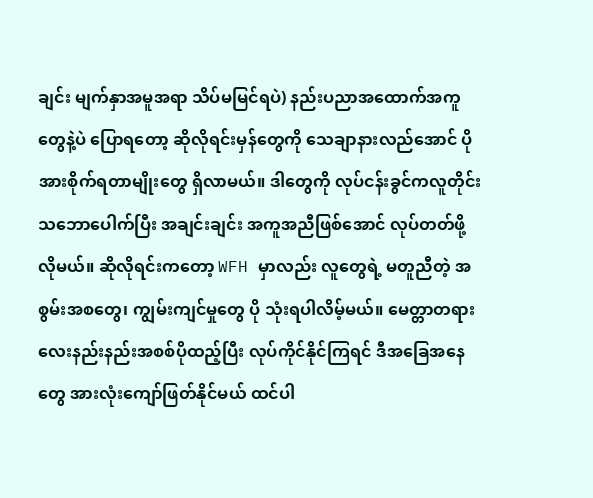ချင်း မျက်နှာအမူအရာ သိပ်မမြင်ရပဲ) နည်းပညာအထောက်အကူတွေနဲ့ပဲ ပြောရတော့ ဆိုလိုရင်းမှန်တွေကို သေချာနားလည်အောင် ပို အားစိုက်ရတာမျိုးတွေ ရှိလာမယ်။ ဒါတွေကို လုပ်ငန်းခွင်ကလူတိုင်း သဘောပေါက်ပြီး အချင်းချင်း အကူအညီဖြစ်အောင် လုပ်တတ်ဖို့ လိုမယ်။ ဆိုလိုရင်းကတော့ WFH မှာလည်း လူတွေရဲ့ မတူညီတဲ့ အစွမ်းအစတွေ၊ ကျွမ်းကျင်မှုတွေ ပို သုံးရပါလိမ့်မယ်။ မေတ္တာတရားလေးနည်းနည်းအစစ်ပိုထည့်ပြီး လုပ်ကိုင်နိုင်ကြရင် ဒီအခြေအနေတွေ အားလုံးကျော်ဖြတ်နိုင်မယ် ထင်ပါ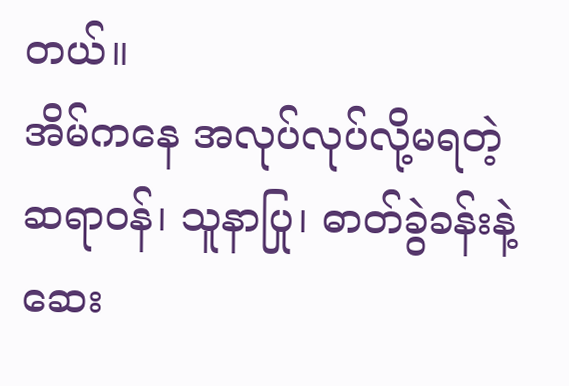တယ်။
အိမ်ကနေ အလုပ်လုပ်လို့မရတဲ့ ဆရာဝန်၊ သူနာပြု၊ ဓာတ်ခွဲခန်းနဲ့ ဆေး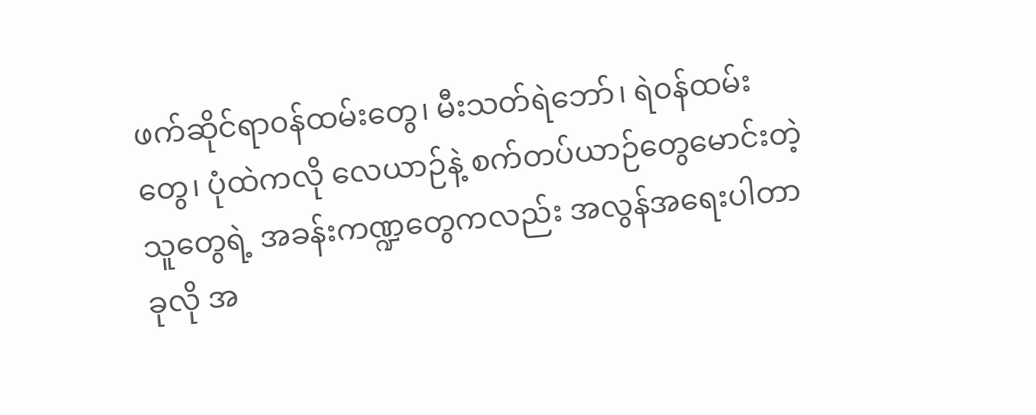ဖက်ဆိုင်ရာ၀န်ထမ်းတွေ၊ မီးသတ်ရဲဘော်၊ ရဲ၀န်ထမ်းတွေ၊ ပုံထဲကလို လေယာဉ်နဲ့ စက်တပ်ယာဉ်တွေမောင်းတဲ့သူတွေရဲ့ အခန်းကဏ္ဍတွေကလည်း အလွန်အရေးပါတာ ခုလို အ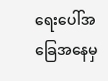ရေးပေါ်အခြေအနေမှ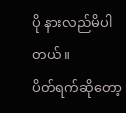ပို နားလည်မိပါတယ်။
ပိတ်ရက်ဆိုတော့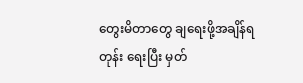တွေးမိတာတွေ ချရေးဖို့အချိန်ရတုန်း ရေးပြီး မှတ်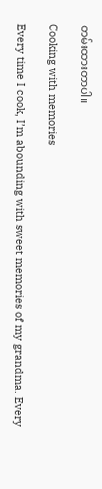တမ်းထားတာပါ။

Cooking with memories

Every time I cook, I’m abounding with sweet memories of my grandma. Every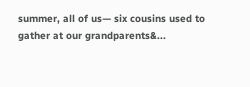summer, all of us— six cousins used to gather at our grandparents&...